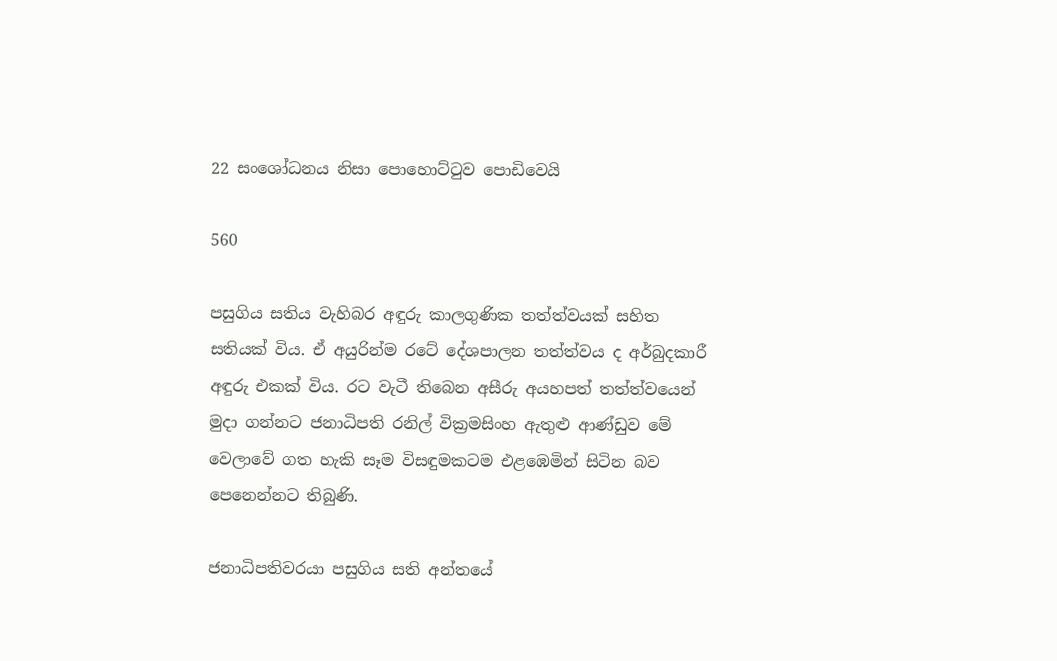22 සංශෝධනය නිසා පොහොට්ටුව පොඩිවෙයි

560

පසුගිය සතිය වැහිබර අඳුරු කාලගුණික තත්ත්වයක් සහිත සතියක් විය. ඒ අයුරින්ම රටේ දේශපාලන තත්ත්වය ද අර්බුදකාරී අඳුරු එකක් විය. රට වැටී තිබෙන අසීරු අයහපත් තත්ත්වයෙන් මුදා ගන්නට ජනාධිපති රනිල් වික්‍රමසිංහ ඇතුළු ආණ්ඩුව මේ වෙලාවේ ගත හැකි සෑම විසඳුමකටම එළඹෙමින් සිටින බව පෙනෙන්නට තිබුණි.

ජනාධිපතිවරයා පසුගිය සති අන්තයේ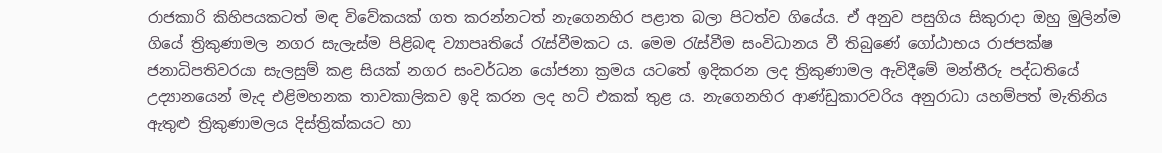රාජකාරි කිහිපයකටත් මඳ විවේකයක් ගත කරන්නටත් නැගෙනහිර පළාත බලා පිටත්ව ගියේය. ඒ අනුව පසුගිය සිකුරාදා ඔහු මුලින්ම ගියේ ත්‍රිකුණාමල නගර සැලැස්ම පිළිබඳ ව්‍යාපෘතියේ රැස්වීමකට ය. මෙම රැස්වීම සංවිධානය වී තිබුණේ ගෝඨාභය රාජපක්ෂ ජනාධිපතිවරයා සැලසුම් කළ සියක් නගර සංවර්ධන යෝජනා ක්‍රමය යටතේ ඉදිකරන ලද ත්‍රිකුණාමල ඇවිදීමේ මන්තීරු පද්ධතියේ උද්‍යානයෙන් මැද එළිමහනක තාවකාලිකව ඉදි කරන ලද හට් එකක් තුළ ය. නැගෙනහිර ආණ්ඩුකාරවරිය අනුරාධා යහම්පත් මැතිනිය ඇතුළු ත්‍රිකුණාමලය දිස්ත්‍රික්කයට හා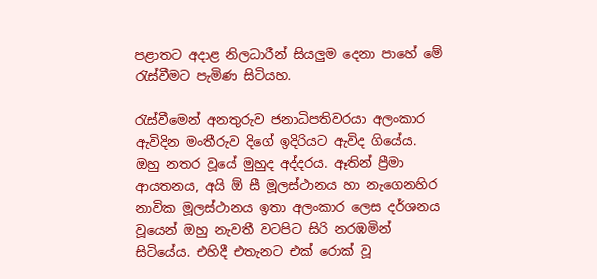පළාතට අදාළ නිලධාරීන් සියලුම දෙනා පාහේ මේ රැස්වීමට පැමිණ සිටියහ.

රැස්වීමෙන් අනතුරුව ජනාධිපතිවරයා අලංකාර ඇවිදින මංතීරුව දිගේ ඉදිරියට ඇවිද ගියේය. ඔහු නතර වූයේ මුහුද අද්දරය. ඈතින් ප්‍රීමා ආයතනය, අයි ඕ සී මූලස්ථානය හා නැගෙනහිර නාවික මූලස්ථානය ඉතා අලංකාර ලෙස දර්ශනය වූයෙන් ඔහු නැවතී වටපිට සිරි නරඹමින් සිටියේය. එහිදී එතැනට එක් රොක් වූ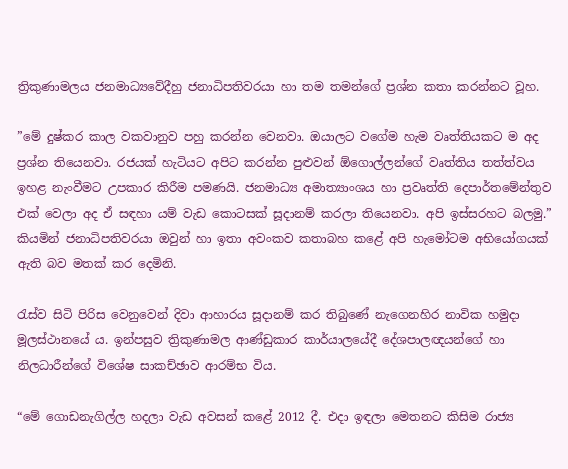ත්‍රිකුණාමලය ජනමාධ්‍යවේදීහු ජනාධිපතිවරයා හා තම තමන්ගේ ප්‍රශ්න කතා කරන්නට වූහ.

”මේ දුෂ්කර කාල වකවානුව පහු කරන්න වෙනවා. ඔයාලට වගේම හැම වෘත්තියකට ම අද ප්‍රශ්න තියෙනවා. රජයක් හැටියට අපිට කරන්න පුළුවන් ඕගොල්ලන්ගේ වෘත්තිය තත්ත්වය ඉහළ නැංවීමට උපකාර කිරීම පමණයි. ජනමාධ්‍ය අමාත්‍යාංශය හා ප්‍රවෘත්ති දෙපාර්තමේන්තුව එක් වෙලා අද ඒ සඳහා යම් වැඩ කොටසක් සූදානම් කරලා තියෙනවා. අපි ඉස්සරහට බලමු.” කියමින් ජනාධිපතිවරයා ඔවුන් හා ඉතා අවංකව කතාබහ කළේ අපි හැමෝටම අභියෝගයක් ඇති බව මතක් කර දෙමිනි.

රැස්ව සිටි පිරිස වෙනුවෙන් දිවා ආහාරය සූදානම් කර තිබුණේ නැගෙනහිර නාවික හමුදා මූලස්ථානයේ ය. ඉන්පසුව ත්‍රිකුණාමල ආණ්ඩුකාර කාර්යාලයේදී දේශපාලඥයන්ගේ හා නිලධාරීන්ගේ විශේෂ සාකච්ඡාව ආරම්භ විය.

“මේ ගොඩනැගිල්ල හදලා වැඩ අවසන් කළේ 2012 දී. එදා ඉඳලා මෙතනට කිසිම රාජ්‍ය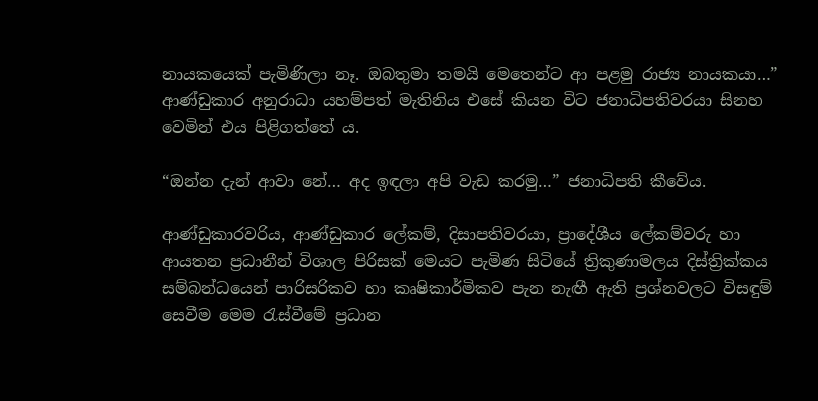නායකයෙක් පැමිණිලා නෑ. ඔබතුමා තමයි මෙතෙන්ට ආ පළමු රාජ්‍ය නායකයා…” ආණ්ඩුකාර අනුරාධා යහම්පත් මැතිනිය එසේ කියන විට ජනාධිපතිවරයා සිනහ වෙමින් එය පිළිගත්තේ ය.

“ඔන්න දැන් ආවා නේ… අද ඉඳලා අපි වැඩ කරමු…” ජනාධිපති කීවේය.

ආණ්ඩුකාරවරිය, ආණ්ඩුකාර ලේකම්, දිසාපතිවරයා, ප්‍රාදේශීය ලේකම්වරු හා ආයතන ප්‍රධානීන් විශාල පිරිසක් මෙයට පැමිණ සිටියේ ත්‍රිකුණාමලය දිස්ත්‍රික්කය සම්බන්ධයෙන් පාරිසරිකව හා කෘෂිකාර්මිකව පැන නැඟී ඇති ප්‍රශ්නවලට විසඳුම් සෙවීම මෙම රැස්වීමේ ප්‍රධාන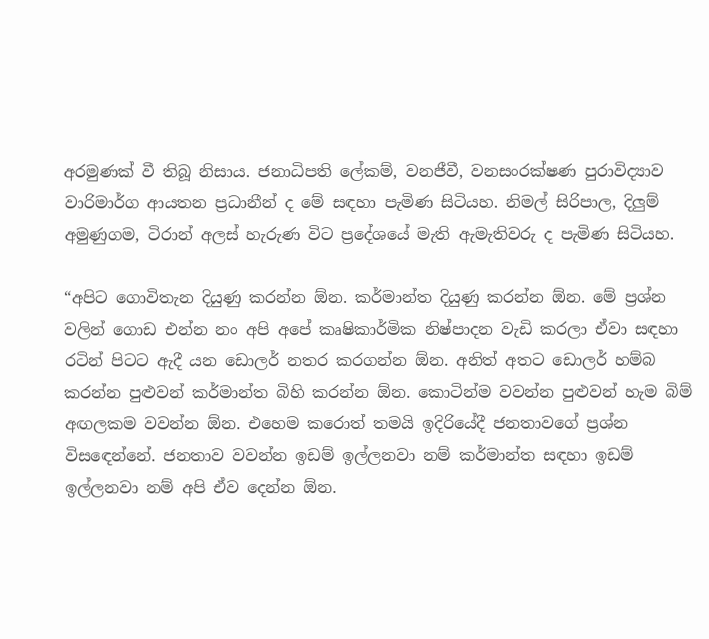අරමුණක් වී තිබූ නිසාය. ජනාධිපති ලේකම්, වනජීවී, වනසංරක්ෂණ පුරාවිද්‍යාව වාරිමාර්ග ආයතන ප්‍රධානීන් ද මේ සඳහා පැමිණ සිටියහ. නිමල් සිරිපාල, දිලුම් අමුණුගම, ටිරාන් අලස් හැරුණ විට ප්‍රදේශයේ මැති ඇමැතිවරු ද පැමිණ සිටියහ.

“අපිට ගොවිතැන දියුණු කරන්න ඕන. කර්මාන්ත දියුණු කරන්න ඕන. මේ ප්‍රශ්න වලින් ගොඩ එන්න නං අපි අපේ කෘෂිකාර්මික නිෂ්පාදන වැඩි කරලා ඒවා සඳහා රටින් පිටට ඇදී යන ඩොලර් නතර කරගන්න ඕන. අනිත් අතට ඩොලර් හම්බ කරන්න පුළුවන් කර්මාන්ත බිහි කරන්න ඕන. කොටින්ම වවන්න පුළුවන් හැම බිම් අඟලකම වවන්න ඕන. එහෙම කරොත් තමයි ඉදිරියේදී ජනතාවගේ ප්‍රශ්න විසඳෙන්නේ. ජනතාව වවන්න ඉඩම් ඉල්ලනවා නම් කර්මාන්ත සඳහා ඉඩම් ඉල්ලනවා නම් අපි ඒව දෙන්න ඕන.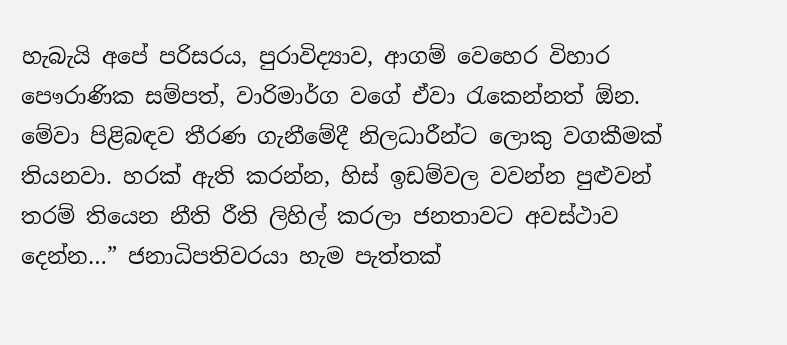හැබැයි අපේ පරිසරය, පුරාවිද්‍යාව, ආගම් වෙහෙර විහාර පෞරාණික සම්පත්, වාරිමාර්ග වගේ ඒවා රැකෙන්නත් ඕන. මේවා පිළිබඳව තීරණ ගැනීමේදී නිලධාරීන්ට ලොකු වගකීමක් තියනවා. හරක් ඇති කරන්න, හිස් ඉඩම්වල වවන්න පුළුවන් තරම් තියෙන නීති රීති ලිහිල් කරලා ජනතාවට අවස්ථාව දෙන්න…” ජනාධිපතිවරයා හැම පැත්තක්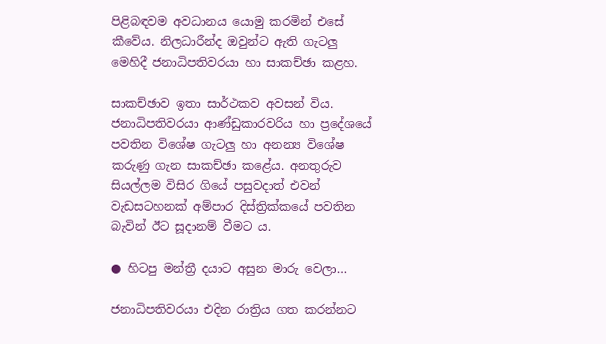පිළිබඳවම අවධානය යොමු කරමින් එසේ කීවේය. නිලධාරීන්ද ඔවුන්ට ඇති ගැටලු මෙහිදී ජනාධිපතිවරයා හා සාකච්ඡා කළහ.

සාකච්ඡාව ඉතා සාර්ථකව අවසන් විය. ජනාධිපතිවරයා ආණ්ඩුකාරවරිය හා ප්‍රදේශයේ පවතින විශේෂ ගැටලු හා අනන්‍ය විශේෂ කරුණු ගැන සාකච්ඡා කළේය. අනතුරුව සියල්ලම විසිර ගියේ පසුවදාත් එවන් වැඩසටහනක් අම්පාර දිස්ත්‍රික්කයේ පවතින බැවින් ඊට සූදානම් වීමට ය.

● හිටපු මන්ත්‍රී දයාට අසුන මාරු වෙලා…

ජනාධිපතිවරයා එදින රාත්‍රිය ගත කරන්නට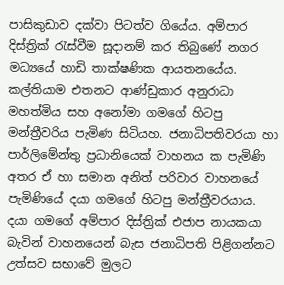පාසිකුඩාව දක්වා පිටත්ව ගියේය. අම්පාර දිස්ත්‍රික් රැස්වීම සූදානම් කර තිබුණේ නගර මධ්‍යයේ හාඩි තාක්ෂණික ආයතනයේය. කල්තියාම එතනට ආණ්ඩුකාර අනුරාධා මහත්මිය සහ අනෝමා ගමගේ හිටපු මන්ත්‍රීවරිය පැමිණ සිටියහ. ජනාධිපතිවරයා හා පාර්ලිමේන්තු ප්‍රධානියෙක් වාහනය ක පැමිණි අතර ඒ හා සමාන අනිත් පරිවාර වාහනයේ පැමිණියේ දයා ගමගේ හිටපු මන්ත්‍රීවරයාය. දයා ගමගේ අම්පාර දිස්ත්‍රික් එජාප නායකයා බැවින් වාහනයෙන් බැස ජනාධිපති පිළිගන්නට උත්සව සභාවේ මුලට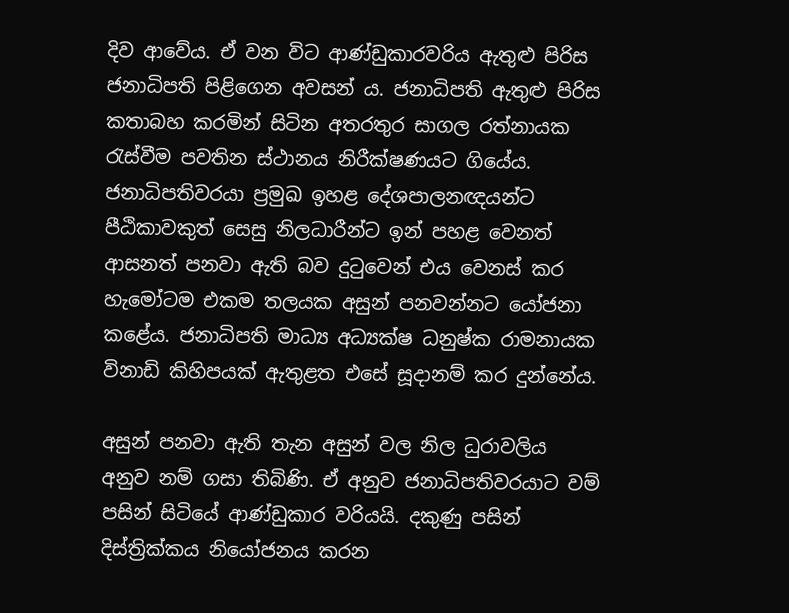දිව ආවේය. ඒ වන විට ආණ්ඩුකාරවරිය ඇතුළු පිරිස ජනාධිපති පිළිගෙන අවසන් ය. ජනාධිපති ඇතුළු පිරිස කතාබහ කරමින් සිටින අතරතුර සාගල රත්නායක රැස්වීම පවතින ස්ථානය නිරීක්ෂණයට ගියේය. ජනාධිපතිවරයා ප්‍රමුඛ ඉහළ දේශපාලනඥයන්ට පීඨිකාවකුත් සෙසු නිලධාරීන්ට ඉන් පහළ වෙනත් ආසනත් පනවා ඇති බව දුටුවෙන් එය වෙනස් කර හැමෝටම එකම තලයක අසුන් පනවන්නට යෝජනා කළේය. ජනාධිපති මාධ්‍ය අධ්‍යක්ෂ ධනුෂ්ක රාමනායක විනාඩි කිහිපයක් ඇතුළත එසේ සූදානම් කර දුන්නේය.

අසුන් පනවා ඇති තැන අසුන් වල නිල ධුරාවලිය අනුව නම් ගසා තිබිණි. ඒ අනුව ජනාධිපතිවරයාට වම් පසින් සිටියේ ආණ්ඩුකාර වරියයි. දකුණු පසින් දිස්ත්‍රික්කය නියෝජනය කරන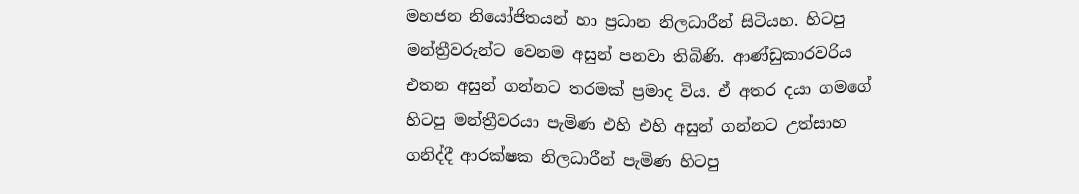මහජන නියෝජිතයන් හා ප්‍රධාන නිලධාරීන් සිටියහ. හිටපු මන්ත්‍රීවරුන්ට වෙනම අසුන් පනවා තිබිණි. ආණ්ඩුකාරවරිය එතන අසුන් ගන්නට තරමක් ප්‍රමාද විය. ඒ අතර දයා ගමගේ හිටපු මන්ත්‍රීවරයා පැමිණ එහි එහි අසුන් ගන්නට උත්සාහ ගනිද්දී ආරක්ෂක නිලධාරීන් පැමිණ හිටපු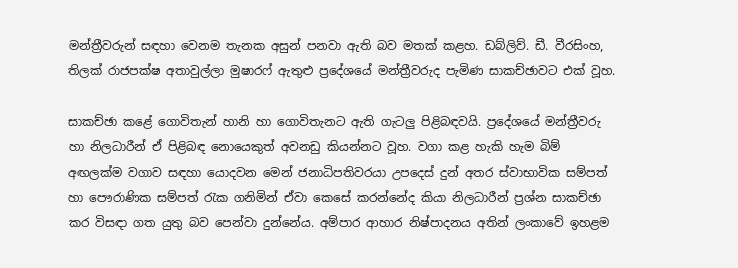මන්ත්‍රීවරුන් සඳහා වෙනම තැනක අසුන් පනවා ඇති බව මතක් කළහ. ඩබ්ලිව්. ඩී. වීරසිංහ, තිලක් රාජපක්ෂ අතාවුල්ලා මුෂාරෆ් ඇතුළු ප්‍රදේශයේ මන්ත්‍රීවරුද පැමිණ සාකච්ඡාවට එක් වූහ.

සාකච්ඡා කළේ ගොවිතැන් හානි හා ගොවිතැනට ඇති ගැටලු පිළිබඳවයි. ප්‍රදේශයේ මන්ත්‍රීවරු හා නිලධාරීන් ඒ පිළිබඳ නොයෙකුත් අවනඩු කියන්නට වූහ. වගා කළ හැකි හැම බිම් අඟලක්ම වගාව සඳහා යොදවන මෙන් ජනාධිපතිවරයා උපදෙස් දුන් අතර ස්වාභාවික සම්පත් හා පෞරාණික සම්පත් රැක ගනිමින් ඒවා කෙසේ කරන්නේද කියා නිලධාරීන් ප්‍රශ්න සාකච්ඡා කර විසඳා ගත යුතු බව පෙන්වා දුන්නේය. අම්පාර ආහාර නිෂ්පාදනය අතින් ලංකාවේ ඉහළම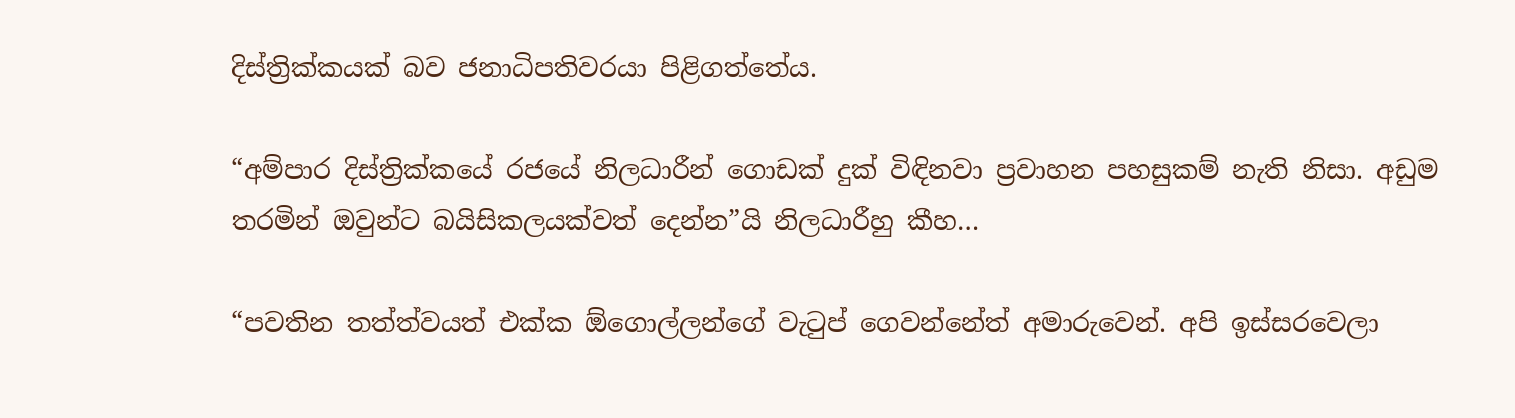දිස්ත්‍රික්කයක් බව ජනාධිපතිවරයා පිළිගත්තේය.

“අම්පාර දිස්ත්‍රික්කයේ රජයේ නිලධාරීන් ගොඩක් දුක් විඳිනවා ප්‍රවාහන පහසුකම් නැති නිසා. අඩුම තරමින් ඔවුන්ට බයිසිකලයක්වත් දෙන්න”යි නිලධාරීහු කීහ…

“පවතින තත්ත්වයත් එක්ක ඕගොල්ලන්ගේ වැටුප් ගෙවන්නේත් අමාරුවෙන්. අපි ඉස්සරවෙලා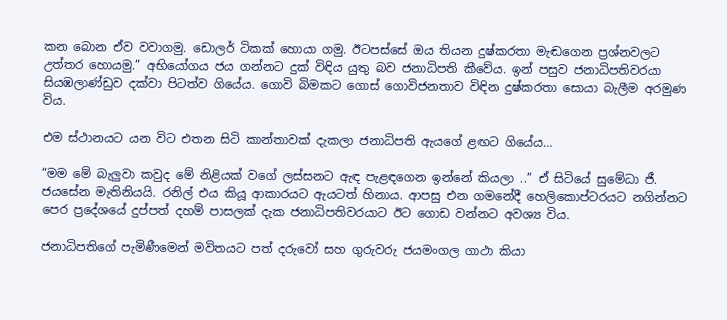කන බොන ඒව වවාගමු. ඩොලර් ටිකක් හොයා ගමු. ඊටපස්සේ ඔය තියන දුෂ්කරතා මැඬගෙන ප්‍රශ්නවලට උත්තර හොයමු.” අභියෝගය ජය ගන්නට දුක් විඳිය යුතු බව ජනාධිපති කීවේය. ඉන් පසුව ජනාධිපතිවරයා සියඹලාණ්ඩුව දක්වා පිටත්ව ගියේය. ගොවි බිමකට ගොස් ගොවිජනතාව විඳින දුෂ්කරතා සොයා බැලීම අරමුණ විය.

එම ස්ථානයට යන විට එතන සිටි කාන්තාවක් දැකලා ජනාධිපති ඇයගේ ළඟට ගියේය…

“මම මේ බැලුවා කවුද මේ නිළියක් වගේ ලස්සනට ඇඳ පැළඳගෙන ඉන්නේ කියලා ..” ඒ සිටියේ සුමේධා ජී. ජයසේන මැතිනියයි. රනිල් එය කියූ ආකාරයට ඇයටත් හිනාය. ආපසු එන ගමනේදී හෙලිකොප්ටරයට නගින්නට පෙර ප්‍රදේශයේ දුප්පත් දහම් පාසලක් දැක ජනාධිපතිවරයාට ඊට ගොඩ වන්නට අවශ්‍ය විය.

ජනාධිපතිගේ පැමිණීමෙන් මවිතයට පත් දරුවෝ සහ ගුරුවරු ජයමංගල ගාථා කියා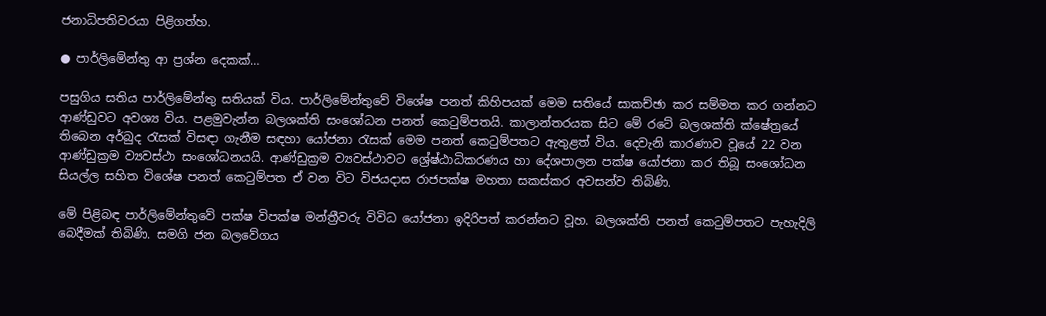ජනාධිපතිවරයා පිළිගත්හ.

● පාර්ලිමේන්තු ආ ප්‍රශ්න දෙකක්…

පසුගිය සතිය පාර්ලිමේන්තු සතියක් විය. පාර්ලිමේන්තුවේ විශේෂ පනත් කිහිපයක් මෙම සතියේ සාකච්ඡා කර සම්මත කර ගන්නට ආණ්ඩුවට අවශ්‍ය විය. පළමුවැන්න බලශක්ති සංශෝධන පනත් කෙටුම්පතයි. කාලාන්තරයක සිට මේ රටේ බලශක්ති ක්ෂේත්‍රයේ තිබෙන අර්බුද රැසක් විසඳා ගැනීම සඳහා යෝජනා රැසක් මෙම පනත් කෙටුම්පතට ඇතුළත් විය. දෙවැනි කාරණාව වූයේ 22 වන ආණ්ඩුක්‍රම ව්‍යවස්ථා සංශෝධනයයි. ආණ්ඩුක්‍රම ව්‍යවස්ථාවට ශ්‍රේෂ්ඨාධිකරණය හා දේශපාලන පක්ෂ යෝජනා කර තිබූ සංශෝධන සියල්ල සහිත විශේෂ පනත් කෙටුම්පත ඒ වන විට විජයදාස රාජපක්ෂ මහතා සකස්කර අවසන්ව තිබිණි.

මේ පිළිබඳ පාර්ලිමේන්තුවේ පක්ෂ විපක්ෂ මන්ත්‍රීවරු විවිධ යෝජනා ඉදිරිපත් කරන්නට වූහ. බලශක්ති පනත් කෙටුම්පතට පැහැදිලි බෙදීමක් තිබිණි. සමගි ජන බලවේගය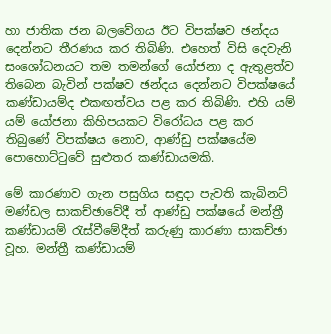හා ජාතික ජන බලවේගය ඊට විපක්ෂව ඡන්දය දෙන්නට තීරණය කර තිබිණි. එහෙත් විසි දෙවැනි සංශෝධනයට තම තමන්ගේ යෝජනා ද ඇතුළත්ව තිබෙන බැවින් පක්ෂව ඡන්දය දෙන්නට විපක්ෂයේ කණ්ඩායම්ද එකඟත්වය පළ කර තිබිණි. එහි යම් යම් යෝජනා කිහිපයකට විරෝධය පළ කර තිබුණේ විපක්ෂය නොව, ආණ්ඩු පක්ෂයේම පොහොට්ටුවේ සුළුතර කණ්ඩායමකි.

මේ කාරණාව ගැන පසුගිය සඳුදා පැවති කැබිනට් මණ්ඩල සාකච්ඡාවේදී ත් ආණ්ඩු පක්ෂයේ මන්ත්‍රී කණ්ඩායම් රැස්වීමේදීත් කරුණු කාරණා සාකච්ඡා වූහ. මන්ත්‍රී කණ්ඩායම්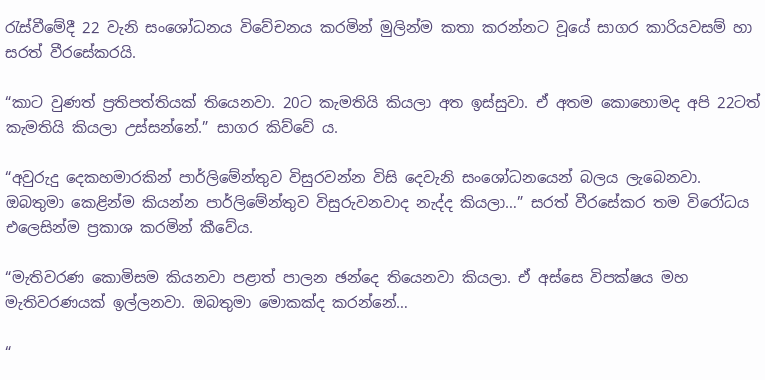රැස්වීමේදී 22 වැනි සංශෝධනය විවේචනය කරමින් මුලින්ම කතා කරන්නට වූයේ සාගර කාරියවසම් හා සරත් වීරසේකරයි.

“කාට වුණත් ප්‍රතිපත්තියක් තියෙනවා. 20ට කැමතියි කියලා අත ඉස්සුවා. ඒ අතම කොහොමද අපි 22ටත් කැමතියි කියලා උස්සන්නේ.” සාගර කිව්වේ ය.

“අවුරුදු දෙකහමාරකින් පාර්ලිමේන්තුව විසුරවන්න විසි දෙවැනි සංශෝධනයෙන් බලය ලැබෙනවා. ඔබතුමා කෙළින්ම කියන්න පාර්ලිමේන්තුව විසුරුවනවාද නැද්ද කියලා…” සරත් වීරසේකර තම විරෝධය එලෙසින්ම ප්‍රකාශ කරමින් කීවේය.

“මැතිවරණ කොමිසම කියනවා පළාත් පාලන ඡන්දෙ තියෙනවා කියලා. ඒ අස්සෙ විපක්ෂය මහ මැතිවරණයක් ඉල්ලනවා. ඔබතුමා මොකක්ද කරන්නේ…

“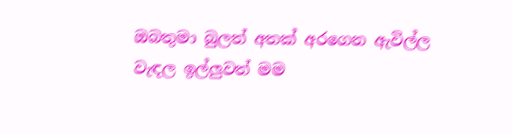ඔබතුමා බුලත් අතක් අරගෙන ඇවිල්ල වැඳල ඉල්ලුවත් මම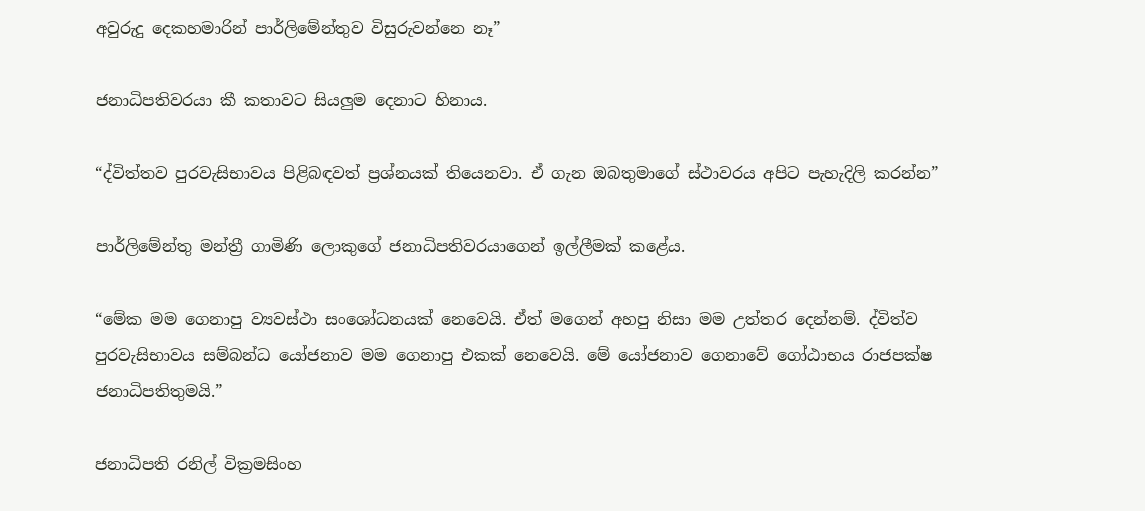අවුරුදු දෙකහමාරින් පාර්ලිමේන්තුව විසුරුවන්නෙ නෑ”

ජනාධිපතිවරයා කී කතාවට සියලුම දෙනාට හිනාය.

“ද්විත්තව පුරවැසිභාවය පිළිබඳවත් ප්‍රශ්නයක් තියෙනවා. ඒ ගැන ඔබතුමාගේ ස්ථාවරය අපිට පැහැදිලි කරන්න”

පාර්ලිමේන්තු මන්ත්‍රී ගාමිණි ලොකුගේ ජනාධිපතිවරයාගෙන් ඉල්ලීමක් කළේය.

“මේක මම ගෙනාපු ව්‍යවස්ථා සංශෝධනයක් නෙවෙයි. ඒත් මගෙන් අහපු නිසා මම උත්තර දෙන්නම්. ද්විත්ව පුරවැසිභාවය සම්බන්ධ යෝජනාව මම ගෙනාපු එකක් නෙවෙයි. මේ යෝජනාව ගෙනාවේ ගෝඨාභය රාජපක්ෂ ජනාධිපතිතුමයි.”

ජනාධිපති රනිල් වික්‍රමසිංහ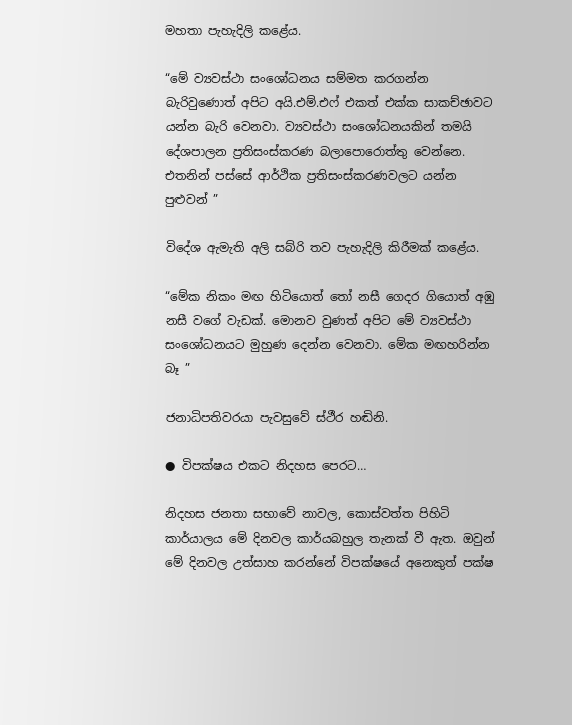මහතා පැහැදිලි කළේය.

“මේ ව්‍යවස්ථා සංශෝධනය සම්මත කරගන්න බැරිවුණොත් අපිට අයි.එම්.එෆ් එකත් එක්ක සාකච්ඡාවට යන්න බැරි වෙනවා. ව්‍යවස්ථා සංශෝධනයකින් තමයි දේශපාලන ප්‍රතිසංස්කරණ බලාපොරොත්තු වෙන්නෙ. එතනින් පස්සේ ආර්ථික ප්‍රතිසංස්කරණවලට යන්න පුළුවන් ”

විදේශ ඇමැති අලි සබ්රි තව පැහැදිලි කිරීමක් කළේය.

“මේක නිකං මඟ හිටියොත් තෝ නසී ගෙදර ගියොත් අඹු නසී වගේ වැඩක්. මොනව වුණත් අපිට මේ ව්‍යවස්ථා සංශෝධනයට මුහුණ දෙන්න වෙනවා. මේක මඟහරින්න බෑ ”

ජනාධිපතිවරයා පැවසුවේ ස්ථීර හඬිනි.

● විපක්ෂය එකට නිදහස පෙරට…

නිදහස ජනතා සභාවේ නාවල, කොස්වත්ත පිහිටි කාර්යාලය මේ දිනවල කාර්යබහුල තැනක් වී ඇත. ඔවුන් මේ දිනවල උත්සාහ කරන්නේ විපක්ෂයේ අනෙකුත් පක්ෂ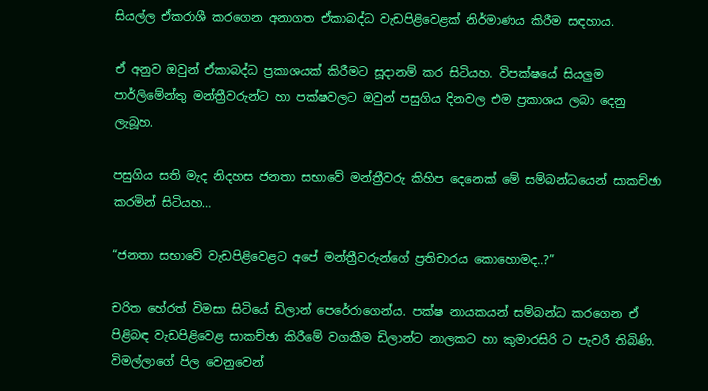සියල්ල ඒකරාශී කරගෙන අනාගත ඒකාබද්ධ වැඩපිළිවෙළක් නිර්මාණය කිරීම සඳහාය.

ඒ අනුව ඔවුන් ඒකාබද්ධ ප්‍රකාශයක් කිරීමට සූදානම් කර සිටියහ. විපක්ෂයේ සියලුම පාර්ලිමේන්තු මන්ත්‍රීවරුන්ට හා පක්ෂවලට ඔවුන් පසුගිය දිනවල එම ප්‍රකාශය ලබා දෙනු ලැබූහ.

පසුගිය සති මැද නිදහස ජනතා සභාවේ මන්ත්‍රීවරු කිහිප දෙනෙක් මේ සම්බන්ධයෙන් සාකච්ඡා කරමින් සිටියහ…

“ජනතා සභාවේ වැඩපිළිවෙළට අපේ මන්ත්‍රීවරුන්ගේ ප්‍රතිචාරය කොහොමද..?”

චරිත හේරත් විමසා සිටියේ ඩිලාන් පෙරේරාගෙන්ය. පක්ෂ නායකයන් සම්බන්ධ කරගෙන ඒ පිළිබඳ වැඩපිළිවෙළ සාකච්ඡා කිරීමේ වගකීම ඩිලාන්ට නාලකට හා කුමාරසිරි ට පැවරී තිබිණි. විමල්ලාගේ පිල වෙනුවෙන්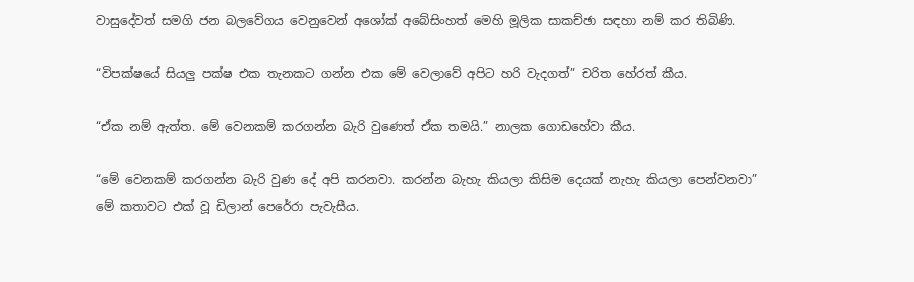වාසුදේවත් සමගි ජන බලවේගය වෙනුවෙන් අශෝක් අබේසිංහත් මෙහි මූලික සාකච්ඡා සඳහා නම් කර තිබිණි.

“විපක්ෂයේ සියලු පක්ෂ එක තැනකට ගන්න එක මේ වෙලාවේ අපිට හරි වැදගත්” චරිත හේරත් කීය.

“ඒක නම් ඇත්ත. මේ වෙනකම් කරගන්න බැරි වුණෙත් ඒක තමයි.” නාලක ගොඩහේවා කීය.

“මේ වෙනකම් කරගන්න බැරි වුණ දේ අපි කරනවා. කරන්න බැහැ කියලා කිසිම දෙයක් නැහැ කියලා පෙන්වනවා” මේ කතාවට එක් වූ ඩිලාන් පෙරේරා පැවැසීය.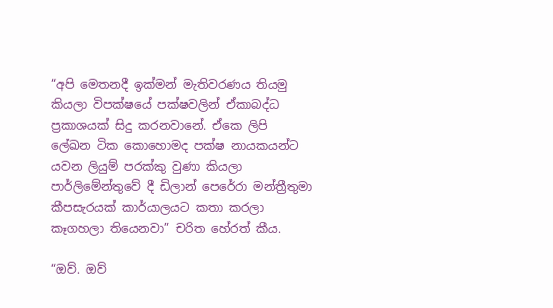“අපි මෙතනදී ඉක්මන් මැතිවරණය තියමු කියලා විපක්ෂයේ පක්ෂවලින් ඒකාබද්ධ ප්‍රකාශයක් සිදු කරනවානේ. ඒකෙ ලිපි ලේඛන ටික කොහොමද පක්ෂ නායකයන්ට යවන ලියුම් පරක්කු වුණා කියලා පාර්ලිමේන්තුවේ දී ඩිලාන් පෙරේරා මන්ත්‍රීතුමා කීපසැරයක් කාර්යාලයට කතා කරලා කෑගහලා තියෙනවා” චරිත හේරත් කීය.

“ඔව්. ඔව්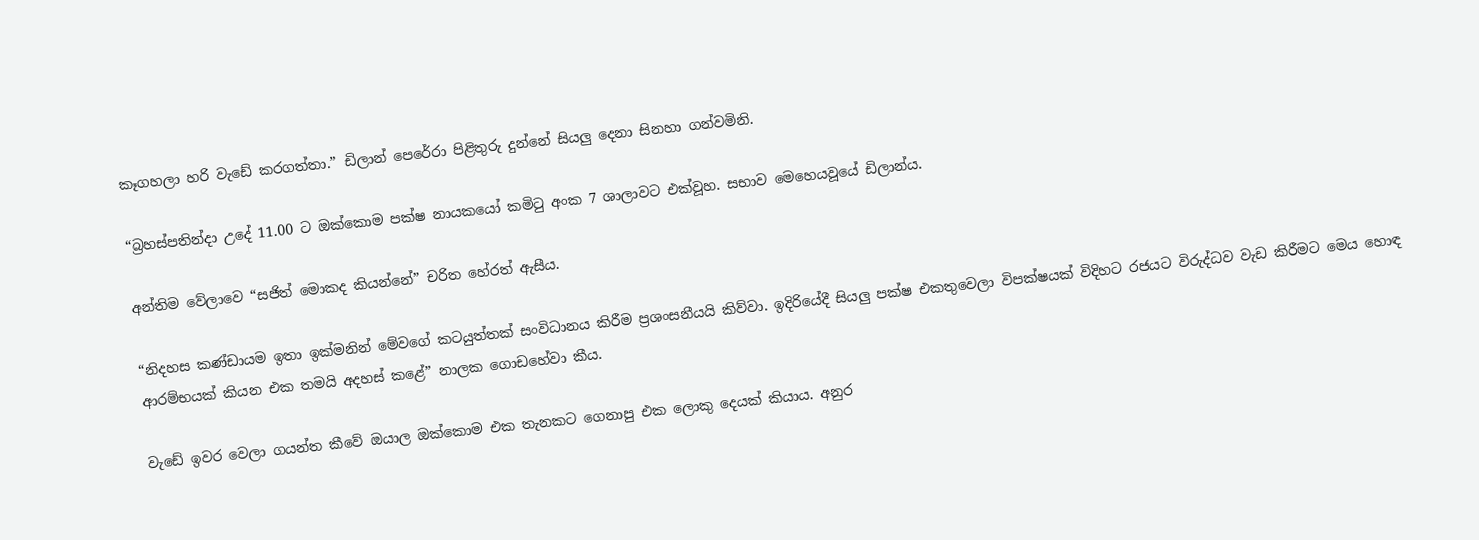කෑගහලා හරි වැඩේ කරගත්තා.” ඩිලාන් පෙරේරා පිළිතුරු දුන්නේ සියලු දෙනා සිනහා ගන්වමිනි.

“බ්‍රහස්පතින්දා උදේ 11.00 ට ඔක්කොම පක්ෂ නායකයෝ කමිටු අංක 7 ශාලාවට එක්වූහ. සභාව මෙහෙයවූයේ ඩිලාන්ය.

අන්තිම වේලාවෙ “සජිත් මොකද කියන්නේ” චරිත හේරත් ඇසීය.

“නිදහස කණ්ඩායම ඉතා ඉක්මනින් මේවගේ කටයුත්තක් සංවිධානය කිරීම ප්‍රශංසනීයයි කිව්වා. ඉදිරියේදී සියලු පක්ෂ එකතුවෙලා විපක්ෂයක් විදිහට රජයට විරුද්ධව වැඩ කිරීමට මෙය හොඳ ආරම්භයක් කියන එක තමයි අදහස් කළේ” නාලක ගොඩහේවා කීය.

වැඩේ ඉවර වෙලා ගයන්ත කීවේ ඔයාල ඔක්කොම එක තැනකට ගෙනාපු එක ලොකු දෙයක් කියාය. අනුර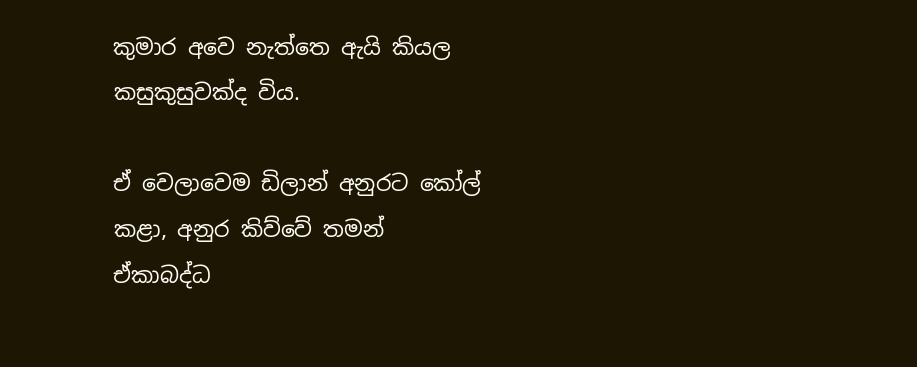කුමාර අවෙ නැත්තෙ ඇයි කියල කසුකුසුවක්ද විය.

ඒ වෙලාවෙම ඩිලාන් අනුරට කෝල් කළා, අනුර කිව්වේ තමන් ඒකාබද්ධ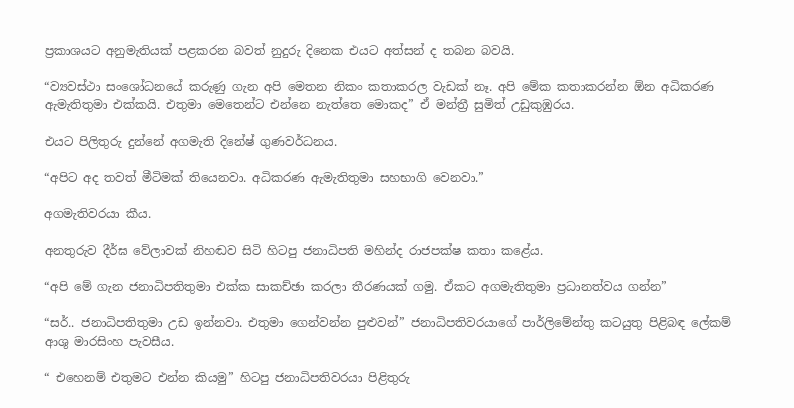ප්‍රකාශයට අනුමැතියක් පළකරන බවත් නුදුරු දිනෙක එයට අත්සන් ද තබන බවයි.

“ව්‍යවස්ථා සංශෝධනයේ කරුණු ගැන අපි මෙතන නිකං කතාකරල වැඩක් නෑ. අපි මේක කතාකරන්න ඕන අධිකරණ ඇමැතිතුමා එක්කයි. එතුමා මෙතෙන්ට එන්නෙ නැත්තෙ මොකද” ඒ මන්ත්‍රී සුමිත් උඩුකුඹුරය.

එයට පිලිතුරු දුන්නේ අගමැති දිනේෂ් ගුණවර්ධනය.

“අපිට අද තවත් මීටිමක් තියෙනවා. අධිකරණ ඇමැතිතුමා සහභාගි වෙනවා.”

අගමැතිවරයා කීය.

අනතුරුව දීර්ඝ වේලාවක් නිහඬව සිටි හිටපු ජනාධිපති මහින්ද රාජපක්ෂ කතා කළේය.

“අපි මේ ගැන ජනාධිපතිතුමා එක්ක සාකච්ඡා කරලා තීරණයක් ගමු. ඒකට අගමැතිතුමා ප්‍රධානත්වය ගන්න”

“සර්.. ජනාධිපතිතුමා උඩ ඉන්නවා. එතුමා ගෙන්වන්න පුළුවන්” ජනාධිපතිවරයාගේ පාර්ලිමේන්තු කටයුතු පිළිබඳ ලේකම් ආශු මාරසිංහ පැවසීය.

“ එහෙනම් එතුමට එන්න කියමු” හිටපු ජනාධිපතිවරයා පිළිතුරු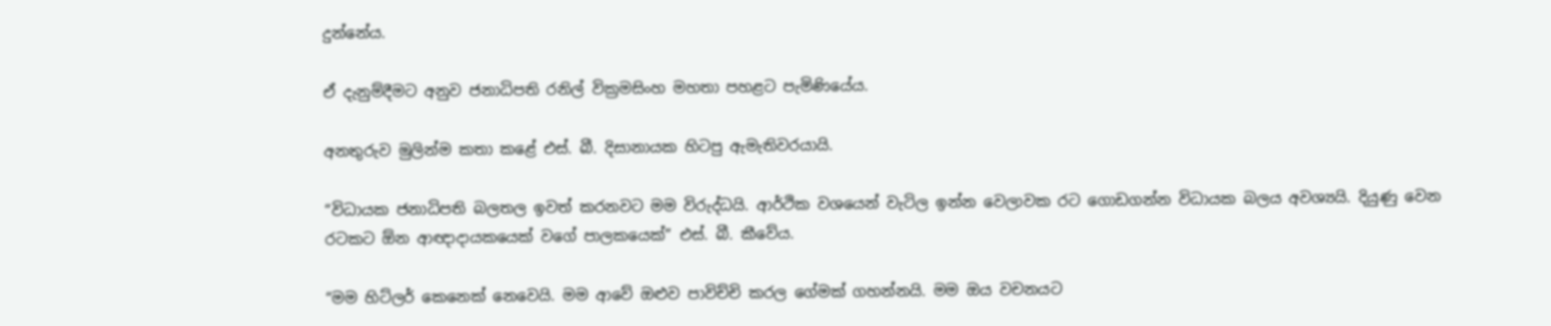දුන්නේය.

ඒ දැනුම්දීමට අනුව ජනාධිපති රනිල් වික්‍රමසිංහ මහතා පහළට පැමිණියේය.

අනතුරුව මුලින්ම කතා කළේ එස්. බී. දිසානායක හිටපු ඇමැතිවරයායි.

“විධායක ජනාධිපති බලතල ඉවත් කරනවට මම විරුද්ධයි. ආර්ථික වශයෙන් වැටිල ඉන්න වෙලාවක රට ගොඩගන්න විධායක බලය අවශ්‍යයි. දියුණු වෙන රටකට ඕන ආඥාදායකයෙක් වගේ පාලකයෙක්” එස්. බී. කීවේය.

“මම හිට්ලර් කෙනෙක් නෙවෙයි. මම ආවේ ඔළුව පාවිච්චි කරල ගේමක් ගහන්නයි. මම ඔය වචනයට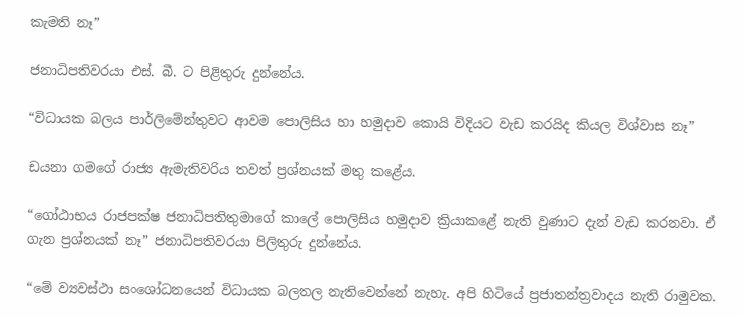කැමති නෑ”

ජනාධිපතිවරයා එස්. බී. ට පිළිතුරු දුන්නේය.

“විධායක බලය පාර්ලිමේන්තුවට ආවම පොලිසිය හා හමුදාව කොයි විදියට වැඩ කරයිද කියල විශ්වාස නෑ”

ඩයනා ගමගේ රාජ්‍ය ඇමැතිවරිය තවත් ප්‍රශ්නයක් මතු කළේය.

“ගෝඨාභය රාජපක්ෂ ජනාධිපතිතුමාගේ කාලේ පොලිසිය හමුදාව ක්‍රියාකළේ නැති වුණාට දැන් වැඩ කරනවා. ඒ ගැන ප්‍රශ්නයක් නෑ” ජනාධිපතිවරයා පිලිතුරු දුන්නේය.

“මේ ව්‍යවස්ථා සංශෝධනයෙන් විධායක බලතල නැතිවෙන්නේ නැහැ. අපි හිටියේ ප්‍රජාතන්ත්‍රවාදය නැති රාමුවක.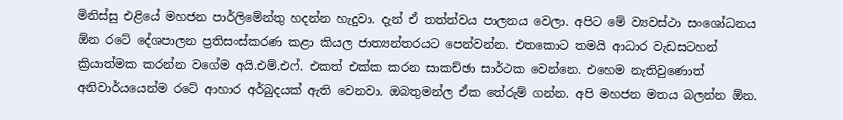මිනිස්සු එළියේ මහජන පාර්ලිමේන්තු හදන්න හැදුවා. දැන් ඒ තත්ත්වය පාලනය වෙලා. අපිට මේ ව්‍යවස්ථා සංශෝධනය ඕන රටේ දේශපාලන ප්‍රතිසංස්කරණ කළා කියල ජාත්‍යන්තරයට පෙන්වන්න. එතකොට තමයි ආධාර වැඩසටහන් ක්‍රියාත්මක කරන්න වගේම අයි.එම්.එෆ්. එකත් එක්ක කරන සාකච්ඡා සාර්ථක වෙන්නෙ. එහෙම නැතිවුණොත් අනිවාර්යයෙන්ම රටේ ආහාර අර්බුදයක් ඇති වෙනවා. ඔබතුමන්ල ඒක තේරුම් ගන්න. අපි මහජන මතය බලන්න ඕන.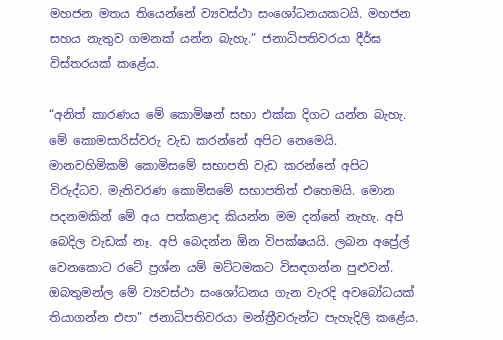මහජන මතය තියෙන්නේ ව්‍යවස්ථා සංශෝධනයකටයි. මහජන සහය නැතුව ගමනක් යන්න බැහැ.” ජනාධිපතිවරයා දීර්ඝ විස්තරයක් කළේය.

“අනිත් කාරණය මේ කොමිෂන් සභා එක්ක දිගට යන්න බැහැ. මේ කොමසාරිස්වරු වැඩ කරන්නේ අපිට නෙමෙයි. මානවහිමිකම් කොමිසමේ සභාපති වැඩ කරන්නේ අපිට විරුද්ධව. මැතිවරණ කොමිසමේ සභාපතිත් එහෙමයි. මොන පදනමකින් මේ අය පත්කළාද කියන්න මම දන්නේ නැහැ. අපි බෙදිල වැඩක් නෑ. අපි බෙදන්න ඕන විපක්ෂයයි. ලබන අප්‍රේල් වෙනකොට රටේ ප්‍රශ්න යම් මට්ටමකට විසඳගන්න පුළුවන්. ඔබතුමන්ල මේ ව්‍යවස්ථා සංශෝධනය ගැන වැරදි අවබෝධයක් තියාගන්න එපා” ජනාධිපතිවරයා මන්ත්‍රීවරුන්ට පැහැදිලි කළේය.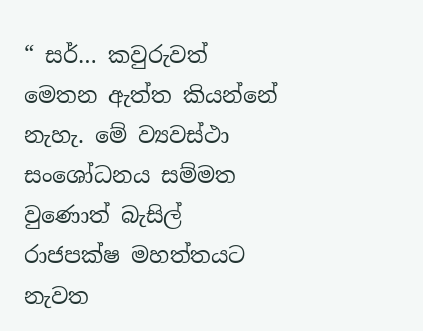“ සර්… කවුරුවත් මෙතන ඇත්ත කියන්නේ නැහැ. මේ ව්‍යවස්ථා සංශෝධනය සම්මත වුණොත් බැසිල් රාජපක්ෂ මහත්තයට නැවත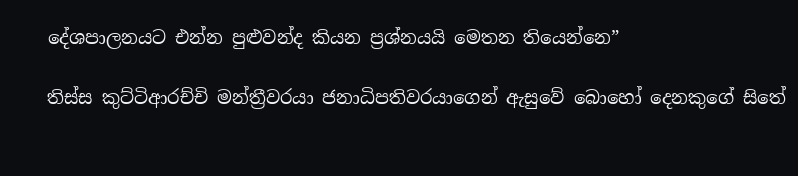දේශපාලනයට එන්න පුළුවන්ද කියන ප්‍රශ්නයයි මෙතන තියෙන්නෙ”

තිස්ස කුට්ටිආරච්චි මන්ත්‍රීවරයා ජනාධිපතිවරයාගෙන් ඇසුවේ බොහෝ දෙනකුගේ සිතේ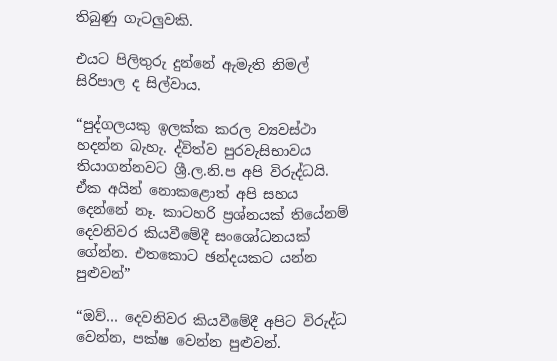තිබුණු ගැටලුවකි.

එයට පිලිතුරු දුන්නේ ඇමැති නිමල් සිරිපාල ද සිල්වාය.

“පුද්ගලයකු ඉලක්ක කරල ව්‍යවස්ථා හදන්න බැහැ. ද්විත්ව පුරවැසිභාවය තියාගන්නවට ශ්‍රී.ල.නි.ප අපි විරුද්ධයි. ඒක අයින් නොකළොත් අපි සහය දෙන්නේ නෑ. කාටහරි ප්‍රශ්නයක් තියේනම් දෙවනිවර කියවීමේදී සංශෝධනයක් ගේන්න. එතකොට ඡන්දයකට යන්න පුළුවන්”

“ඔව්… දෙවනිවර කියවීමේදී අපිට විරුද්ධ වෙන්න, පක්ෂ වෙන්න පුළුවන්.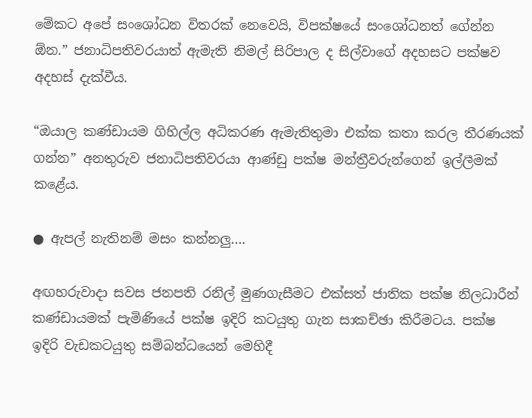මේකට අපේ සංශෝධන විතරක් නෙවෙයි, විපක්ෂයේ සංශෝධනත් ගේන්න ඕන.” ජනාධිපතිවරයාත් ඇමැති නිමල් සිරිපාල ද සිල්වාගේ අදහසට පක්ෂව අදහස් දැක්වීය.

“ඔයාල කණ්ඩායම ගිහිල්ල අධිකරණ ඇමැතිතුමා එක්ක කතා කරල තීරණයක් ගන්න” අනතුරුව ජනාධිපතිවරයා ආණ්ඩු පක්ෂ මන්ත්‍රීවරුන්ගෙන් ඉල්ලීමක් කළේය.

● ඇපල් නැතිනම් මසං කන්නලු….

අඟහරුවාදා සවස ජනපති රනිල් මුණගැසීමට එක්සත් ජාතික පක්ෂ නිලධාරීන් කණ්ඩායමක් පැමිණියේ පක්ෂ ඉදිරි කටයුතු ගැන සාකච්ඡා කිරීමටය. පක්ෂ ඉදිරි වැඩකටයුතු සම්බන්ධයෙන් මෙහිදී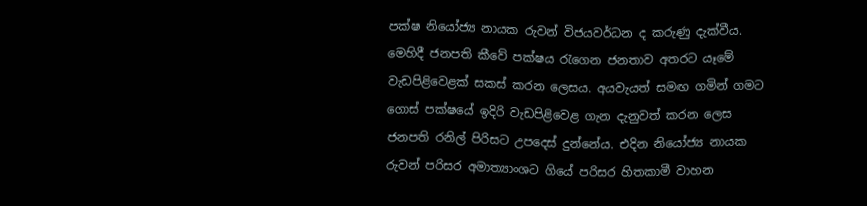පක්ෂ නියෝජ්‍ය නායක රුවන් විජයවර්ධන ද කරුණු දැක්වීය. මෙහිදී ජනපති කීවේ පක්ෂය රැගෙන ජනතාව අතරට යෑමේ වැඩපිළිවෙළක් සකස් කරන ලෙසය. අයවැයත් සමඟ ගමින් ගමට ගොස් පක්ෂයේ ඉදිරි වැඩපිළිවෙළ ගැන දැනුවත් කරන ලෙස ජනපති රනිල් පිරිසට උපදෙස් දුන්නේය. එදින නියෝජ්‍ය නායක රුවන් පරිසර අමාත්‍යාංශට ගියේ පරිසර හිතකාමී වාහන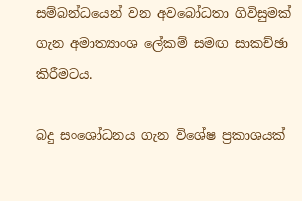සම්බන්ධයෙන් වන අවබෝධතා ගිවිසුමක් ගැන අමාත්‍යාංශ ලේකම් සමඟ සාකච්ඡා කිරීමටය.

බදු සංශෝධනය ගැන විශේෂ ප්‍රකාශයක්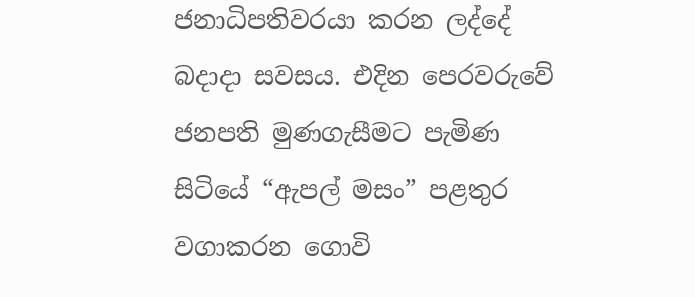ජනාධිපතිවරයා කරන ලද්දේ බදාදා සවසය. එදින පෙරවරුවේ ජනපති මුණගැසීමට පැමිණ සිටියේ “ඇපල් මසං” පළතුර වගාකරන ගොවි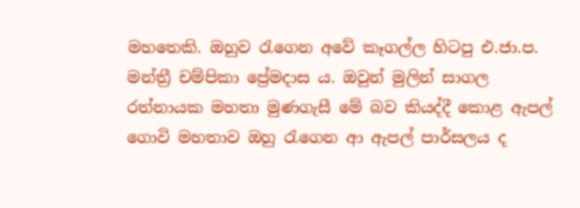මහතෙකි. ඔහුව රැගෙන අවේ කෑගල්ල හිටපු එ.ජා.ප. මන්ත්‍රී චම්පිකා ප්‍රේමදාස ය. ඔවුන් මුලින් සාගල රත්නායක මහතා මුණගැසී මේ බව කියද්දී කොළ ඇපල් ගොවි මහතාව ඔහු රැගෙන ආ ඇපල් පාර්සලය ද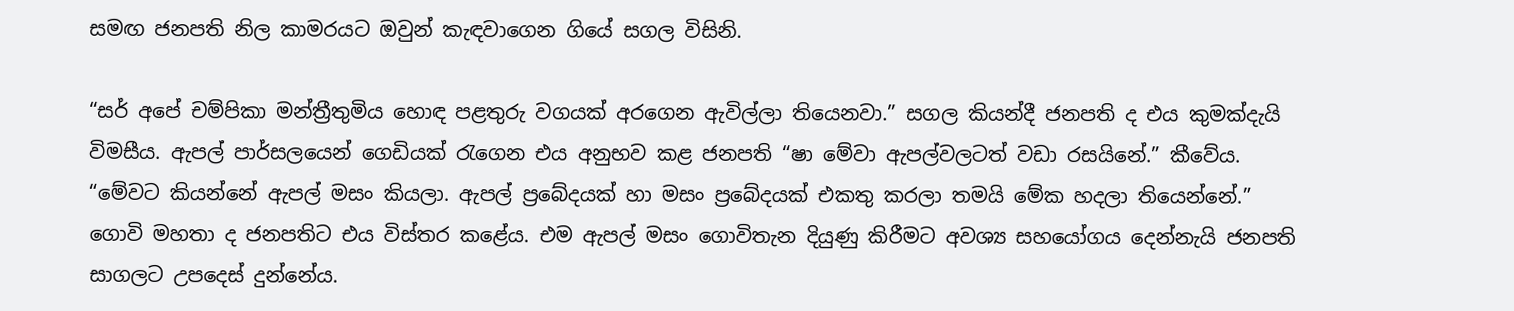සමඟ ජනපති නිල කාමරයට ඔවුන් කැඳවාගෙන ගියේ සගල විසිනි.

“සර් අපේ චම්පිකා මන්ත්‍රීතුමිය හොඳ පළතුරු වගයක් අරගෙන ඇවිල්ලා තියෙනවා.” සගල කියන්දී ජනපති ද එය කුමක්දැයි විමසීය. ඇපල් පාර්සලයෙන් ගෙඩියක් රැගෙන එය අනුභව කළ ජනපති “ෂා මේවා ඇපල්වලටත් වඩා රසයිනේ.” කීවේය. “මේවට කියන්නේ ඇපල් මසං කියලා. ඇපල් ප්‍රබේදයක් හා මසං ප්‍රබේදයක් එකතු කරලා තමයි මේක හදලා තියෙන්නේ.” ගොවි මහතා ද ජනපතිට එය විස්තර කළේය. එම ඇපල් මසං ගොවිතැන දියුණු කිරීමට අවශ්‍ය සහයෝගය දෙන්නැයි ජනපති සාගලට උපදෙස් දුන්නේය.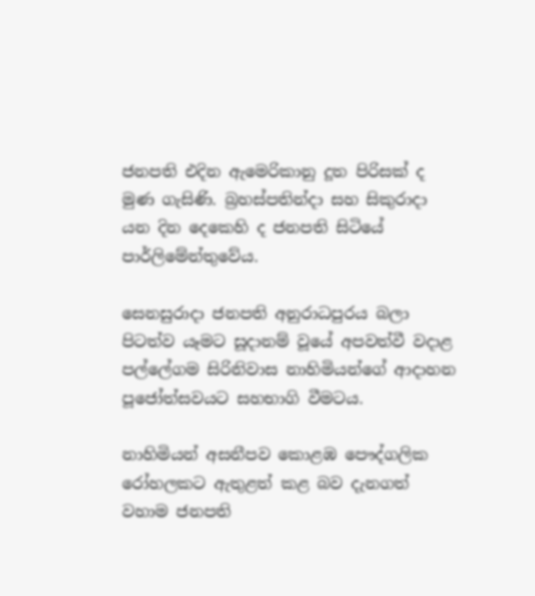ජනපති එදින ඇමෙරිකානු දූත පිරිසක් ද මුණ ගැසිණි. බ්‍රහස්පතින්දා සහ සිකුරාදා යන දින දෙකෙහි ද ජනපති සිටියේ පාර්ලිමේන්තුවේය.

සෙනසුරාදා ජනපති අනුරාධපුරය බලා පිටත්ව යෑමට සූදානම් වූයේ අපවත්වී වදාළ පල්ලේගම සිරිනිවාස නාහිමියන්ගේ ආදාහන පූජෝත්සවයට සහභාගි වීමටය.

නාහිමියන් අසනීපව කොළඹ පෞද්ගලික රෝහලකට ඇතුළත් කළ බව දැනගත් වහාම ජනපති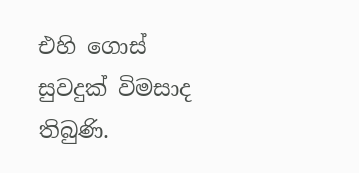එහි ගොස් සුවදුක් විමසාද තිබුණි.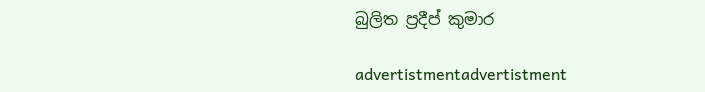බුලිත ප්‍රදීප් කුමාර

advertistmentadvertistment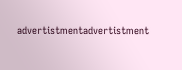advertistmentadvertistment